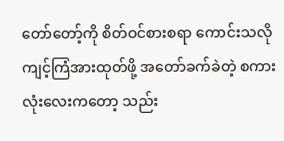တော်တော့်ကို စိတ်ဝင်စားစရာ ကောင်းသလို ကျင့်ကြံအားထုတ်ဖို့ အတော်ခက်ခဲတဲ့ စကားလုံးလေးကတော့ သည်း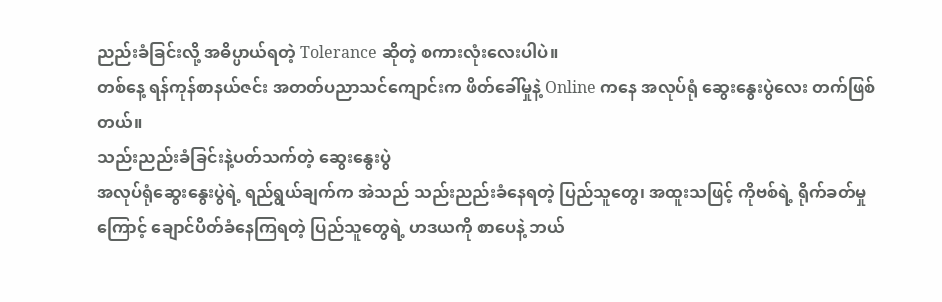ညည်းခံခြင်းလို့ အဓိပ္ပာယ်ရတဲ့ Tolerance ဆိုတဲ့ စကားလုံးလေးပါပဲ။
တစ်နေ့ ရန်ကုန်စာနယ်ဇင်း အတတ်ပညာသင်ကျောင်းက ဖိတ်ခေါ်မှုနဲ့ Online ကနေ အလုပ်ရုံ ဆွေးနွေးပွဲလေး တက်ဖြစ်တယ်။
သည်းညည်းခံခြင်းနဲ့ပတ်သက်တဲ့ ဆွေးနွေးပွဲ
အလုပ်ရုံဆွေးနွေးပွဲရဲ့ ရည်ရွယ်ချက်က အဲသည် သည်းညည်းခံနေရတဲ့ ပြည်သူတွေ၊ အထူးသဖြင့် ကိုဗစ်ရဲ့ ရိုက်ခတ်မှုကြောင့် ချောင်ပိတ်ခံနေကြရတဲ့ ပြည်သူတွေရဲ့ ဟဒယကို စာပေနဲ့ ဘယ်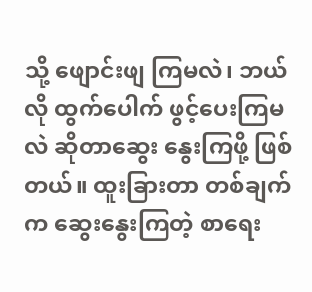သို့ ဖျောင်းဖျ ကြမလဲ၊ ဘယ်လို ထွက်ပေါက် ဖွင့်ပေးကြမလဲ ဆိုတာဆွေး နွေးကြဖို့ ဖြစ်တယ်။ ထူးခြားတာ တစ်ချက်က ဆွေးနွေးကြတဲ့ စာရေး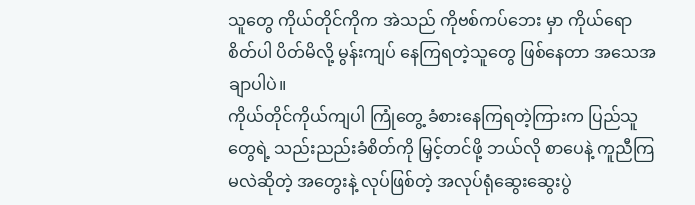သူတွေ ကိုယ်တိုင်ကိုက အဲသည် ကိုဗစ်ကပ်ဘေး မှာ ကိုယ်ရောစိတ်ပါ ပိတ်မိလို့ မွန်းကျပ် နေကြရတဲ့သူတွေ ဖြစ်နေတာ အသေအချာပါပဲ။
ကိုယ်တိုင်ကိုယ်ကျပါ ကြုံတွေ့ ခံစားနေကြရတဲ့ကြားက ပြည်သူတွေရဲ့ သည်းညည်းခံစိတ်ကို မြှင့်တင်ဖို့ ဘယ်လို စာပေနဲ့ ကူညီကြမလဲဆိုတဲ့ အတွေးနဲ့ လုပ်ဖြစ်တဲ့ အလုပ်ရုံဆွေးဆွေးပွဲ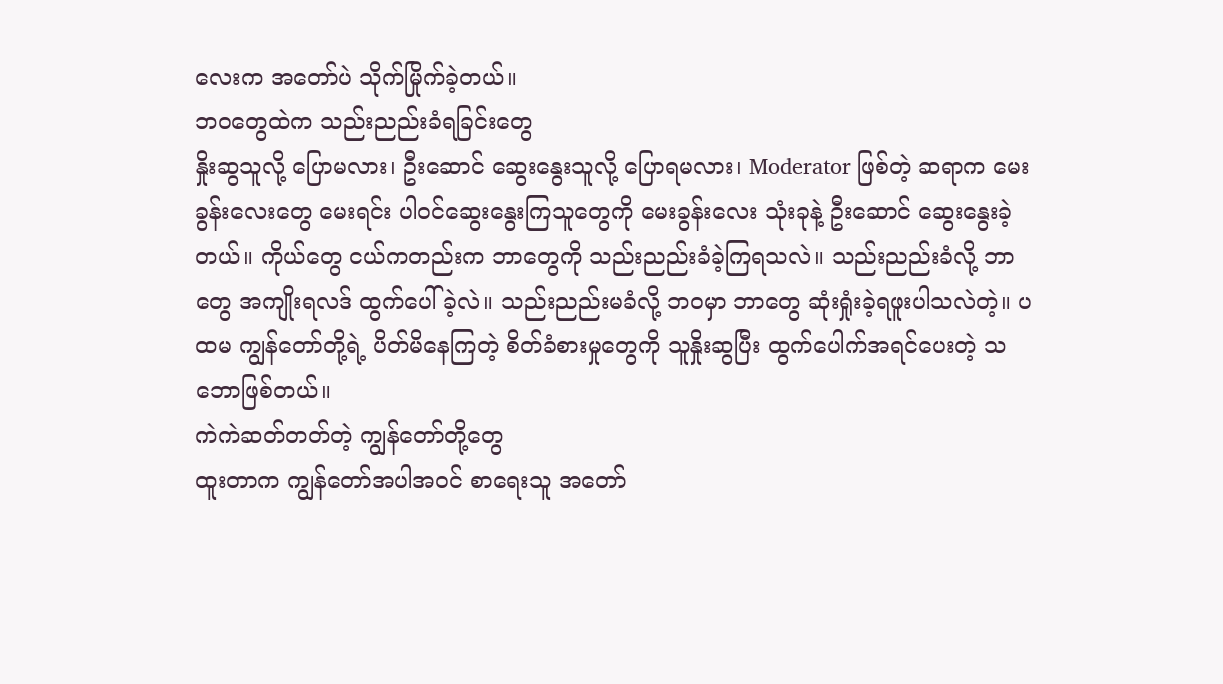လေးက အတော်ပဲ သိုက်မြိုက်ခဲ့တယ်။
ဘဝတွေထဲက သည်းညည်းခံရခြင်းတွေ
နှိုးဆွသူလို့ ပြောမလား၊ ဦးဆောင် ဆွေးနွေးသူလို့ ပြောရမလား၊ Moderator ဖြစ်တဲ့ ဆရာက မေးခွန်းလေးတွေ မေးရင်း ပါဝင်ဆွေးနွေးကြသူတွေကို မေးခွန်းလေး သုံးခုနဲ့ ဦးဆောင် ဆွေးနွေးခဲ့တယ်။ ကိုယ်တွေ ငယ်ကတည်းက ဘာတွေကို သည်းညည်းခံခဲ့ကြရသလဲ။ သည်းညည်းခံလို့ ဘာတွေ အကျိုးရလဒ် ထွက်ပေါ်ခဲ့လဲ။ သည်းညည်းမခံလို့ ဘဝမှာ ဘာတွေ ဆုံးရှုံးခဲ့ရဖူးပါသလဲတဲ့။ ပထမ ကျွန်တော်တို့ရဲ့ ပိတ်မိနေကြတဲ့ စိတ်ခံစားမှုတွေကို သူနှိုးဆွပြီး ထွက်ပေါက်အရင်ပေးတဲ့ သဘောဖြစ်တယ်။
ကဲကဲဆတ်တတ်တဲ့ ကျွန်တော်တို့တွေ
ထူးတာက ကျွန်တော်အပါအဝင် စာရေးသူ အတော်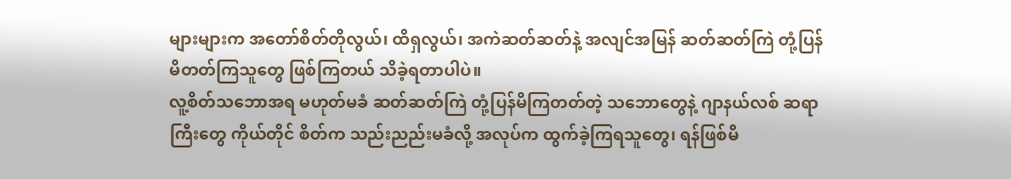များများက အတော်စိတ်တိုလွယ်၊ ထိရှလွယ်၊ အကဲဆတ်ဆတ်နဲ့ အလျင်အမြန် ဆတ်ဆတ်ကြဲ တုံ့ပြန်မိတတ်ကြသူတွေ ဖြစ်ကြတယ် သိခဲ့ရတာပါပဲ။
လူ့စိတ်သဘောအရ မဟုတ်မခံ ဆတ်ဆတ်ကြဲ တုံ့ပြန်မိကြတတ်တဲ့ သဘောတွေနဲ့ ဂျာနယ်လစ် ဆရာကြီးတွေ ကိုယ်တိုင် စိတ်က သည်းညည်းမခံလို့ အလုပ်က ထွက်ခဲ့ကြရသူတွေ၊ ရန်ဖြစ်မိ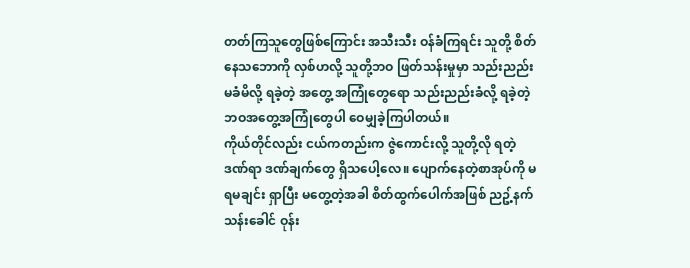တတ်ကြသူတွေဖြစ်ကြောင်း အသီးသီး ဝန်ခံကြရင်း သူတို့ စိတ်နေသဘောကို လှစ်ဟလို့ သူတို့ဘဝ ဖြတ်သန်းမှုမှာ သည်းညည်းမခံမိလို့ ရခဲ့တဲ့ အတွေ့ အကြုံတွေရော သည်းညည်းခံလို့ ရခဲ့တဲ့ ဘဝအတွေ့အကြုံတွေပါ ဝေမျှခဲ့ကြပါတယ်။
ကိုယ်တိုင်လည်း ငယ်ကတည်းက ဇွဲကောင်းလို့ သူတို့လို ရတဲ့ ဒဏ်ရာ ဒဏ်ချက်တွေ ရှိသပေါ့လေ။ ပျောက်နေတဲ့စာအုပ်ကို မရမချင်း ရှာပြီး မတွေ့တဲ့အခါ စိတ်ထွက်ပေါက်အဖြစ် ညဥ့်နက်သန်းခေါင် ဝုန်း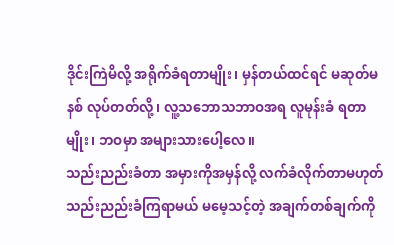ဒိုင်းကြဲမိလို့ အရိုက်ခံရတာမျိုး၊ မှန်တယ်ထင်ရင် မဆုတ်မနစ် လုပ်တတ်လို့၊ လူ့သဘောသဘာဝအရ လူမုန်းခံ ရတာမျိုး၊ ဘဝမှာ အများသားပေါ့လေ။
သည်းညည်းခံတာ အမှားကိုအမှန်လို့ လက်ခံလိုက်တာမဟုတ်
သည်းညည်းခံကြရာမယ် မမေ့သင့်တဲ့ အချက်တစ်ချက်ကို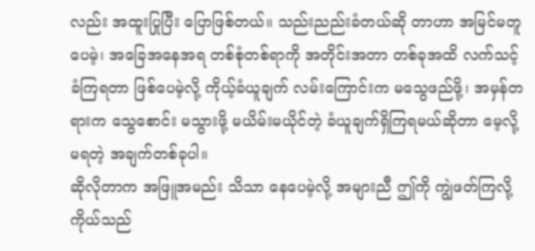လည်း အထူးပြုပြီး ပြောဖြစ်တယ်။ သည်းညည်းခံတယ်ဆို တာဟာ အမြင်မတူပေမဲ့၊ အခြေအနေအရ တစ်စုံတစ်ရာကို အတိုင်းအတာ တစ်ခုအထိ လက်သင့်ခံကြရတာ ဖြစ်ပေမဲ့လို့ ကိုယ့်ခံယူချက် လမ်းကြောင်းက မသွေဖည်ဖို့၊ အမှန်တရားက သွေစောင်း မသွားဖို့ မယိမ်းမယိုင်တဲ့ ခံယူချက်ရှိကြရမယ်ဆိုတာ မေ့လို့မရတဲ့ အချက်တစ်ခုပါ။
ဆိုလိုတာက အဖြူအမည်း သိသာ နေပေမဲ့လို့ အများညီ ဤကို ကျွဲဖတ်ကြလို့ ကိုယ်သည်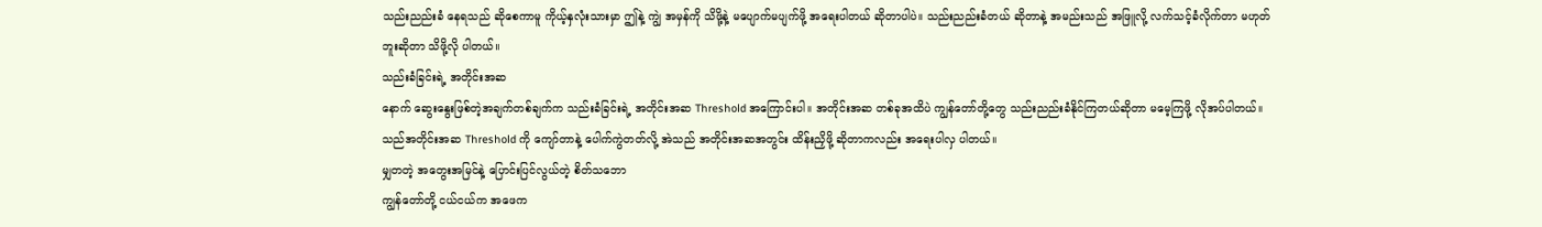သည်းညည်းခံ နေရသည် ဆိုစေကာမူ ကိုယ့်နှလုံးသားမှာ ဤနဲ့ ကျွဲ အမှန်ကို သိဖို့နဲ့ မပျောက်မပျက်ဖို့ အရေးပါတယ် ဆိုတာပါပဲ။ သည်းညည်းခံတယ် ဆိုတာနဲ့ အမည်းသည် အဖြူလို့ လက်သင့်ခံလိုက်တာ မဟုတ်ဘူးဆိုတာ သိဖို့လို ပါတယ်။
သည်းခံခြင်းရဲ့ အတိုင်းအဆ
နောက် ဆွေးနွေးဖြစ်တဲ့အချက်တစ်ချက်က သည်းခံခြင်းရဲ့ အတိုင်းအဆ Threshold အကြောင်းပါ။ အတိုင်းအဆ တစ်ခုအထိပဲ ကျွန်တော်တို့တွေ သည်းညည်းခံနိုင်ကြတယ်ဆိုတာ မမေ့ကြဖို့ လိုအပ်ပါတယ်။ သည်အတိုင်းအဆ Threshold ကို ကျော်တာနဲ့ ပေါက်ကွဲတတ်လို့ အဲသည် အတိုင်းအဆအတွင်း ထိန်းညှိဖို့ ဆိုတာကလည်း အရေးပါလှ ပါတယ်။
မျှတတဲ့ အတွေးအမြင်နဲ့ ပြောင်းပြင်လွယ်တဲ့ စိတ်သဘော
ကျွန်တော်တို့ ငယ်ငယ်က အဖေက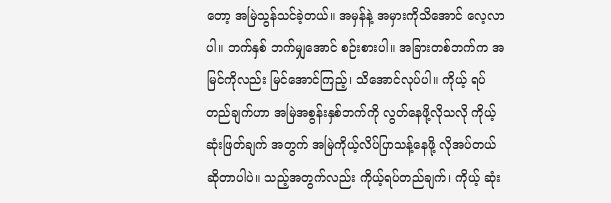တော့ အမြဲသွန်သင်ခဲ့တယ်။ အမှန်နဲ့ အမှားကိုသိအောင် လေ့လာပါ။ ဘက်နှစ် ဘက်မျှအောင် စဉ်းစားပါ။ အခြားတစ်ဘက်က အမြင်ကိုလည်း မြင်အောင်ကြည့်၊ သိအောင်လုပ်ပါ။ ကိုယ့် ရပ်တည်ချက်ဟာ အမြဲအစွန်းနှစ်ဘက်ကို လွတ်နေဖို့လိုသလို ကိုယ့်ဆုံးဖြတ်ချက် အတွက် အမြဲကိုယ့်လိပ်ပြာသန့်နေဖို့ လိုအပ်တယ် ဆိုတာပါပဲ။ သည့်အတွက်လည်း ကိုယ့်ရပ်တည်ချက်၊ ကိုယ့် ဆုံး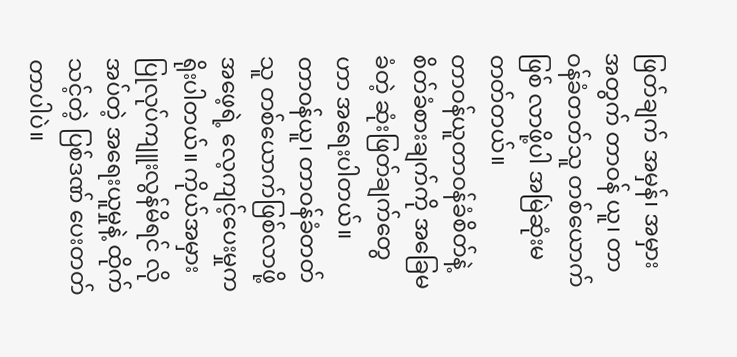ဖြတ်ချက် အမှန်၊ အမှားအတွက် တာဝန် ယူ၊ တာဝန်ခံတတ်သူ တစ်ယောက်ဖြစ် လာဖို့ပါ အမြဲဆုံးမတတ်တယ်။
တာဝန်ယူတာဝန်ခံစိတ်နဲ့ စိတ်ခံစားချက်ကို အခြေမခံတဲ့ ဆုံးဖြတ်ချက်တွေဟာ အရေးပါတယ်။
တာဝန်ယူ၊ တာဝန်ခံတတ်သူ တစ်ယောက်ဖြစ်လာဖို့ အဖေ့ရဲ့ လေ့ကျင့်ပေးမှုက ရိုးပါတယ်။ ကိုယ်အမှား ပြုလုပ်ကျူးလွန်မိရင် လိုအပ်တဲ့ အရေးယူမှုနဲ့ ထိုက်သင့်တဲ့ ပြစ်ဒဏ် ပေးတတ်တာပါပဲ။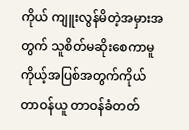ကိုယ် ကျူးလွန်မိတဲ့အမှားအတွက် သူစိတ်မဆိုးစေကာမူ ကိုယ့်အပြစ်အတွက်ကိုယ် တာဝန်ယူ တာဝန်ခံတတ်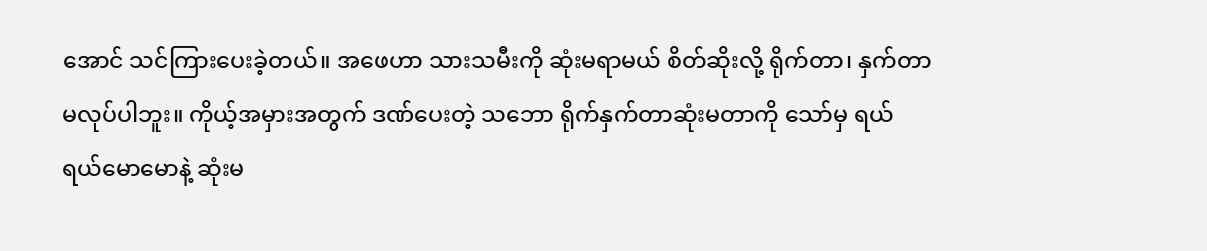အောင် သင်ကြားပေးခဲ့တယ်။ အဖေဟာ သားသမီးကို ဆုံးမရာမယ် စိတ်ဆိုးလို့ ရိုက်တာ၊ နှက်တာ မလုပ်ပါဘူး။ ကိုယ့်အမှားအတွက် ဒဏ်ပေးတဲ့ သဘော ရိုက်နှက်တာဆုံးမတာကို သော်မှ ရယ်ရယ်မောမောနဲ့ ဆုံးမ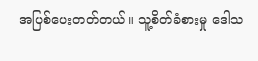အပြစ်ပေးတတ်တယ်။ သူ့စိတ်ခံစားမှု ဒေါသ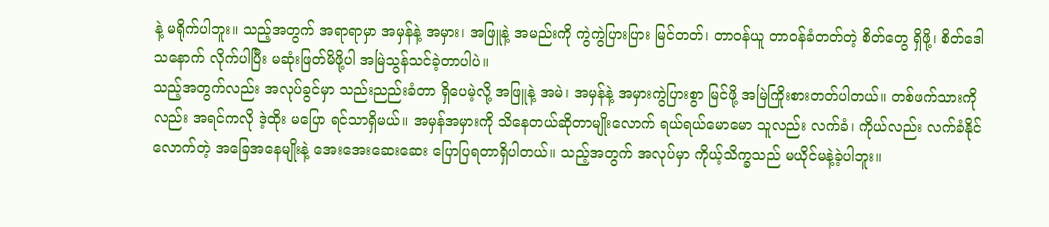နဲ့ မရိုက်ပါဘူး။ သည့်အတွက် အရာရာမှာ အမှန်နဲ့ အမှား၊ အဖြူနဲ့ အမည်းကို ကွဲကွဲပြားပြား မြင်တတ်၊ တာဝန်ယူ တာဝန်ခံတတ်တဲ့ စိတ်တွေ ရှိဖို့၊ စိတ်ဒေါသနောက် လိုက်ပါပြီး မဆုံးဖြတ်မိဖို့ပါ အမြဲသွန်သင်ခဲ့တာပါပဲ။
သည့်အတွက်လည်း အလုပ်ခွင်မှာ သည်းညည်းခံတာ ရှိပေမဲ့လို့ အဖြူနဲ့ အမဲ၊ အမှန်နဲ့ အမှားကွဲပြားစွာ မြင်ဖို့ အမြဲကြိုးစားတတ်ပါတယ်။ တစ်ဖက်သားကိုလည်း အရင်ကလို ဒဲ့ထိုး မပြော ရင်သာရှိမယ်။ အမှန်အမှားကို သိနေတယ်ဆိုတာမျိုးလောက် ရယ်ရယ်မောမော သူလည်း လက်ခံ၊ ကိုယ်လည်း လက်ခံနိုင်လောက်တဲ့ အခြေအနေမျိုးနဲ့ အေးအေးဆေးဆေး ပြောပြရတာရှိပါတယ်။ သည့်အတွက် အလုပ်မှာ ကိုယ့်သိက္ခသည် မယိုင်မနဲ့ခဲ့ပါဘူး။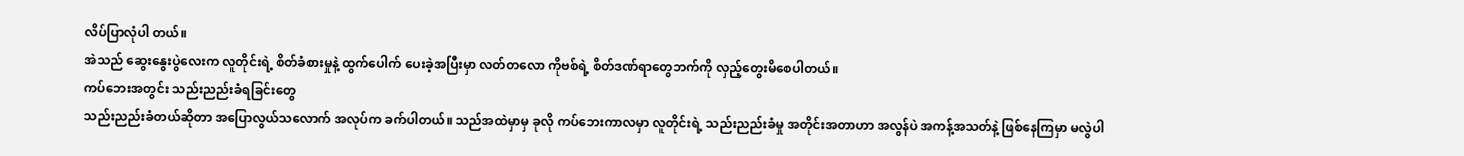လိပ်ပြာလုံပါ တယ်။
အဲသည် ဆွေးနွေးပွဲလေးက လူတိုင်းရဲ့ စိတ်ခံစားမှုနဲ့ ထွက်ပေါက် ပေးခဲ့အပြီးမှာ လတ်တလော ကိုဗစ်ရဲ့ စိတ်ဒဏ်ရာတွေဘက်ကို လှည့်တွေးမိစေပါတယ်။
ကပ်ဘေးအတွင်း သည်းညည်းခံရခြင်းတွေ
သည်းညည်းခံတယ်ဆိုတာ အပြောလွယ်သလောက် အလုပ်က ခက်ပါတယ်။ သည်အထဲမှာမှ ခုလို ကပ်ဘေးကာလမှာ လူတိုင်းရဲ့ သည်းညည်းခံမှု အတိုင်းအတာဟာ အလွန်ပဲ အကန့်အသတ်နဲ့ ဖြစ်နေကြမှာ မလွဲပါ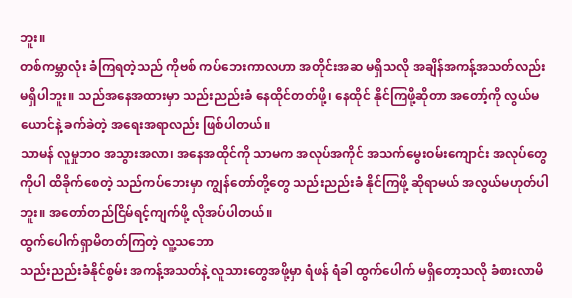ဘူး။
တစ်ကမ္ဘာလုံး ခံကြရတဲ့သည် ကိုဗစ် ကပ်ဘေးကာလဟာ အတိုင်းအဆ မရှိသလို အချိန်အကန့်အသတ်လည်း မရှိပါဘူး။ သည်အနေအထားမှာ သည်းညည်းခံ နေထိုင်တတ်ဖို့၊ နေထိုင် နိုင်ကြဖို့ဆိုတာ အတော့်ကို လွယ်မယောင်နဲ့ ခက်ခဲတဲ့ အရေးအရာလည်း ဖြစ်ပါတယ်။
သာမန် လူမှုဘဝ အသွားအလာ၊ အနေအထိုင်ကို သာမက အလုပ်အကိုင် အသက်မွေးဝမ်းကျောင်း အလုပ်တွေကိုပါ ထိခိုက်စေတဲ့ သည်ကပ်ဘေးမှာ ကျွန်တော်တို့တွေ သည်းညည်းခံ နိုင်ကြဖို့ ဆိုရာမယ် အလွယ်မဟုတ်ပါဘူး။ အတော်တည်ငြိမ်ရင့်ကျက်ဖို့ လိုအပ်ပါတယ်။
ထွက်ပေါက်ရှာမိတတ်ကြတဲ့ လူ့သဘော
သည်းညည်းခံနိုင်စွမ်း အကန့်အသတ်နဲ့ လူသားတွေအဖို့မှာ ရံဖန် ရံခါ ထွက်ပေါက် မရှိတော့သလို ခံစားလာမိ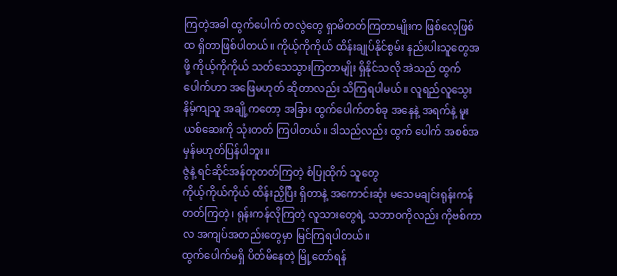ကြတဲ့အခါ ထွက်ပေါက် တလွဲတွေ ရှာမိတတ်ကြတာမျိုးက ဖြစ်လေ့ဖြစ်ထ ရှိတာဖြစ်ပါတယ်။ ကိုယ့်ကိုကိုယ် ထိန်းချုပ်နိုင်စွမ်း နည်းပါးသူတွေအဖို့ ကိုယ့်ကိုကိုယ် သတ်သေသွားကြတာမျိုး ရှိနိုင်သလို အဲသည် ထွက်ပေါက်ဟာ အဖြေမဟုတ် ဆိုတာလည်း သိကြရပါမယ်။ လူရည်လူသွေး နိမ့်ကျသူ အချို့ကတော့ အခြား ထွက်ပေါက်တစ်ခု အနေနဲ့ အရက်နဲ့ မူးယစ်ဆေးကို သုံးတတ် ကြပါတယ်။ ဒါသည်လည်း ထွက် ပေါက် အစစ်အမှန်မဟုတ်ပြန်ပါဘူး။
ဇွဲနဲ့ ရင်ဆိုင်အန်တုတတ်ကြတဲ့ စံပြုထိုက် သူတွေ
ကိုယ့်ကိုယ်ကိုယ် ထိန်းညှိပြီး ရှိတာနဲ့ အကောင်းဆုံး မသေမချင်းရုန်းကန် တတ်ကြတဲ့၊ ရုန်းကန်လိုကြတဲ့ လူသားတွေရဲ့ သဘာဝကိုလည်း ကိုဗစ်ကာလ အကျပ်အတည်းတွေမှာ မြင်ကြရပါတယ်။
ထွက်ပေါက်မရှိ ပိတ်မိနေတဲ့ မြို့တော်ရန်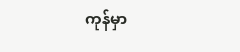ကုန်မှာ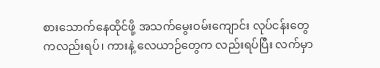စားသောက်နေထိုင်ဖို့ အသက်မွေးဝမ်းကျောင်း လုပ်ငန်းတွေ ကလည်းရပ်၊ ကားနဲ့ လေယာဉ်တွေက လည်းရပ်ပြီး လက်မှာ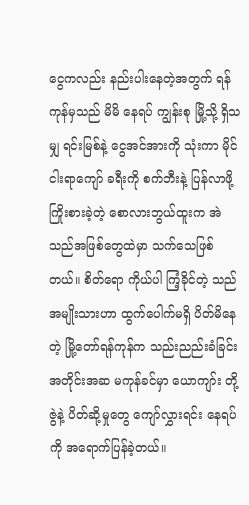ငွေကလည်း နည်းပါးနေတဲ့အတွက် ရန်ကုန်မှသည် မိမိ နေရပ် ကျွန်းစု မြို့သို့ ရှိသမျှ ရင်းမြစ်နဲ့ ငွေအင်အားကို သုံးကာ မိုင်ငါးရာကျော် ခရီးကို စက်ဘီးနဲ့ ပြန်လာဖို့ ကြိုးစားခဲ့တဲ့ စောလားဘွယ်ထူးက အဲသည်အဖြစ်တွေထဲမှာ သက်သေဖြစ်တယ်။ စိတ်ရော ကိုယ်ပါ ကြံ့ခိုင်တဲ့ သည်အမျိုးသားဟာ ထွက်ပေါက်မရှိ ပိတ်မိနေတဲ့ မြို့တော်ရန်ကုန်က သည်းညည်းခံခြင်း အတိုင်းအဆ မကုန်ခင်မှာ ယောကျာ်း တို့ဇွဲနဲ့ ပိတ်ဆို့မှုတွေ ကျော်လွှားရင်း နေရပ်ကို အရောက်ပြန်ခဲ့တယ်။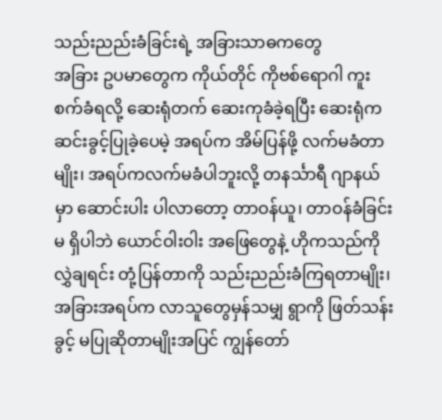သည်းညည်းခံခြင်းရဲ့ အခြားသာဓကတွေ
အခြား ဥပမာတွေက ကိုယ်တိုင် ကိုဗစ်ရောဂါ ကူးစက်ခံရလို့ ဆေးရုံတက် ဆေးကုခံခဲ့ရပြီး ဆေးရုံက ဆင်းခွင့်ပြုခဲ့ပေမဲ့ အရပ်က အိမ်ပြန်ဖို့ လက်မခံတာမျိုး၊ အရပ်ကလက်မခံပါဘူးလို့ တနင်္သာရီ ဂျာနယ်မှာ ဆောင်းပါး ပါလာတော့ တာဝန်ယူ၊ တာဝန်ခံခြင်းမ ရှိပါဘဲ ယောင်ဝါးဝါး အဖြေတွေနဲ့ ဟိုကသည်ကို လွှဲချရင်း တုံ့ပြန်တာကို သည်းညည်းခံကြရတာမျိုး၊ အခြားအရပ်က လာသူတွေမှန်သမျှ ရွာကို ဖြတ်သန်းခွင့် မပြုဆိုတာမျိုးအပြင် ကျွန်တော်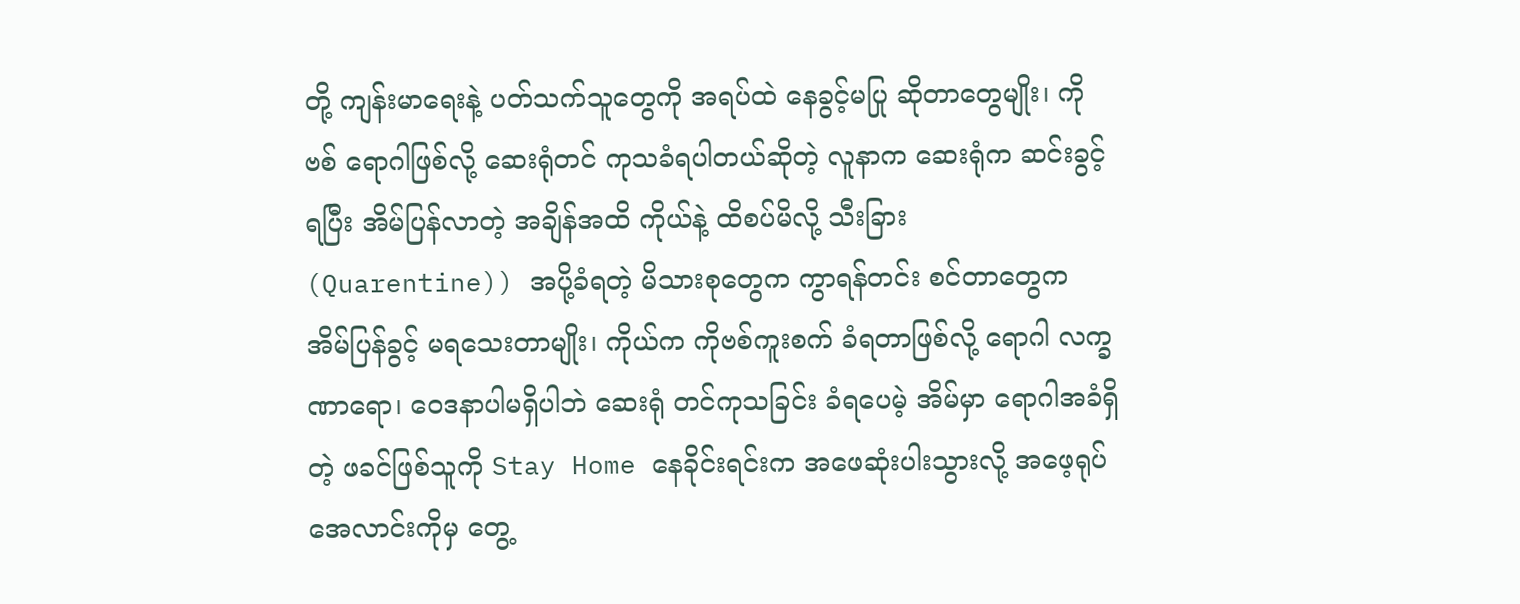တို့ ကျန်းမာရေးနဲ့ ပတ်သက်သူတွေကို အရပ်ထဲ နေခွင့်မပြု ဆိုတာတွေမျိုး၊ ကိုဗစ် ရောဂါဖြစ်လို့ ဆေးရုံတင် ကုသခံရပါတယ်ဆိုတဲ့ လူနာက ဆေးရုံက ဆင်းခွင့်ရပြီး အိမ်ပြန်လာတဲ့ အချိန်အထိ ကိုယ်နဲ့ ထိစပ်မိလို့ သီးခြား (Quarentine)) အပို့ခံရတဲ့ မိသားစုတွေက ကွာရန်တင်း စင်တာတွေက အိမ်ပြန်ခွင့် မရသေးတာမျိုး၊ ကိုယ်က ကိုဗစ်ကူးစက် ခံရတာဖြစ်လို့ ရောဂါ လက္ခဏာရော၊ ဝေဒနာပါမရှိပါဘဲ ဆေးရုံ တင်ကုသခြင်း ခံရပေမဲ့ အိမ်မှာ ရောဂါအခံရှိတဲ့ ဖခင်ဖြစ်သူကို Stay Home နေခိုင်းရင်းက အဖေဆုံးပါးသွားလို့ အဖေ့ရုပ်အေလာင်းကိုမှ တွေ့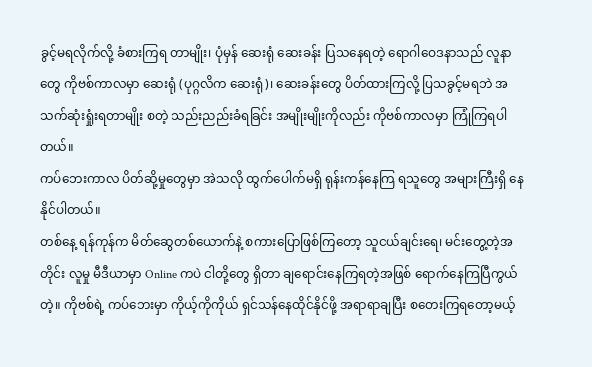ခွင့်မရလိုက်လို့ ခံစားကြရ တာမျိုး၊ ပုံမှန် ဆေးရုံ ဆေးခန်း ပြသနေရတဲ့ ရောဂါဝေဒနာသည် လူနာတွေ ကိုဗစ်ကာလမှာ ဆေးရုံ (ပုဂ္ဂလိက ဆေးရုံ)၊ ဆေးခန်းတွေ ပိတ်ထားကြလို့ ပြသခွင့်မရဘဲ အသက်ဆုံးရှုံးရတာမျိုး စတဲ့ သည်းညည်းခံရခြင်း အမျိုးမျိုးကိုလည်း ကိုဗစ်ကာလမှာ ကြုံကြရပါတယ်။
ကပ်ဘေးကာလ ပိတ်ဆို့မှုတွေမှာ အဲသလို ထွက်ပေါက်မရှိ ရုန်းကန်နေကြ ရသူတွေ အများကြီးရှိ နေနိုင်ပါတယ်။
တစ်နေ့ ရန်ကုန်က မိတ်ဆွေတစ်ယောက်နဲ့ စကားပြောဖြစ်ကြတော့ သူငယ်ချင်းရေ၊ မင်းတွေ့တဲ့အတိုင်း လူမှု မီဒီယာမှာ Online ကပဲ ငါတို့တွေ ရှိတာ ချရောင်းနေကြရတဲ့အဖြစ် ရောက်နေကြပြီကွယ်တဲ့။ ကိုဗစ်ရဲ့ ကပ်ဘေးမှာ ကိုယ့်ကိုကိုယ် ရှင်သန်နေထိုင်နိုင်ဖို့ အရာရာချပြီး စတေးကြရတော့မယ့်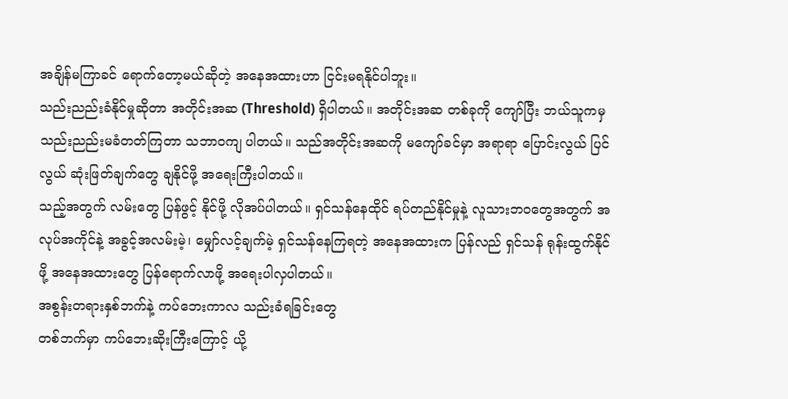အချိန်မကြာခင် ရောက်တော့မယ်ဆိုတဲ့ အနေအထားဟာ ငြင်းမရနိုင်ပါဘူး။
သည်းညည်းခံနိုင်မှုဆိုတာ အတိုင်းအဆ (Threshold) ရှိပါတယ်။ အတိုင်းအဆ တစ်ခုကို ကျော်ပြီး ဘယ်သူကမှ သည်းညည်းမခံတတ်ကြတာ သဘာဝကျ ပါတယ်။ သည်အတိုင်းအဆကို မကျော်ခင်မှာ အရာရာ ပြောင်းလွယ် ပြင်လွယ် ဆုံးဖြတ်ချက်တွေ ချနိုင်ဖို့ အရေးကြီးပါတယ်။
သည့်အတွက် လမ်းတွေ ပြန်ဖွင့် နိုင်ဖို့ လိုအပ်ပါတယ်။ ရှင်သန်နေထိုင် ရပ်တည်နိုင်မှုနဲ့ လူသားဘဝတွေအတွက် အလုပ်အကိုင်နဲ့ အခွင့်အလမ်းမဲ့၊ မျှော်လင့်ချက်မဲ့ ရှင်သန်နေကြရတဲ့ အနေအထားက ပြန်လည် ရှင်သန် ရုန်းထွက်နိုင်ဖို့ အနေအထားတွေ ပြန်ရောက်လာဖို့ အရေးပါလှပါတယ်။
အစွန်းတရားနှစ်ဘက်နဲ့ ကပ်ဘေးကာလ သည်းခံရခြင်းတွေ
တစ်ဘက်မှာ ကပ်ဘေးဆိုးကြီးကြောင့် ယို့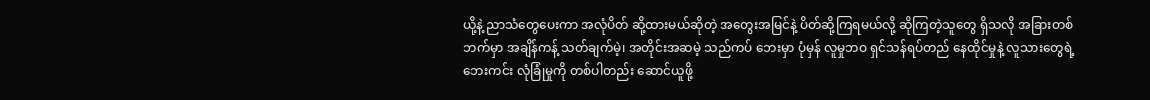ယို့နဲ့ ညာသံတွေပေးကာ အလုံပိတ် ဆို့ထားမယ်ဆိုတဲ့ အတွေးအမြင်နဲ့ ပိတ်ဆို့ကြရမယ်လို့ ဆိုကြတဲ့သူတွေ ရှိသလို အခြားတစ်ဘက်မှာ အချိန်ကန့် သတ်ချက်မဲ့၊ အတိုင်းအဆမဲ့ သည်ကပ် ဘေးမှာ ပုံမှန် လူမှုဘဝ ရှင်သန်ရပ်တည် နေထိုင်မှုနဲ့ လူသားတွေရဲ့ ဘေးကင်း လုံခြုံမှုကို တစ်ပါတည်း ဆောင်ယူဖို့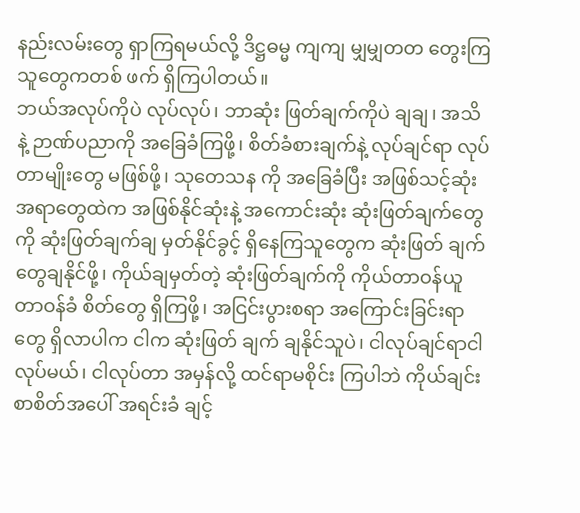နည်းလမ်းတွေ ရှာကြရမယ်လို့ ဒိဋ္ဌဓမ္မ ကျကျ မျှမျှတတ တွေးကြသူတွေကတစ် ဖက် ရှိကြပါတယ်။
ဘယ်အလုပ်ကိုပဲ လုပ်လုပ်၊ ဘာဆုံး ဖြတ်ချက်ကိုပဲ ချချ၊ အသိနဲ့ ဉာဏ်ပညာကို အခြေခံကြဖို့၊ စိတ်ခံစားချက်နဲ့ လုပ်ချင်ရာ လုပ်တာမျိုးတွေ မဖြစ်ဖို့၊ သုတေသန ကို အခြေခံပြီး အဖြစ်သင့်ဆုံး အရာတွေထဲက အဖြစ်နိုင်ဆုံးနဲ့ အကောင်းဆုံး ဆုံးဖြတ်ချက်တွေကို ဆုံးဖြတ်ချက်ချ မှတ်နိုင်ခွင့် ရှိနေကြသူတွေက ဆုံးဖြတ် ချက် တွေချနိုင်ဖို့၊ ကိုယ်ချမှတ်တဲ့ ဆုံးဖြတ်ချက်ကို ကိုယ်တာဝန်ယူတာဝန်ခံ စိတ်တွေ ရှိကြဖို့၊ အငြင်းပွားစရာ အကြောင်းခြင်းရာတွေ ရှိလာပါက ငါက ဆုံးဖြတ် ချက် ချနိုင်သူပဲ၊ ငါလုပ်ချင်ရာငါလုပ်မယ်၊ ငါလုပ်တာ အမှန်လို့ ထင်ရာမစိုင်း ကြပါဘဲ ကိုယ်ချင်းစာစိတ်အပေါ် အရင်းခံ ချင့်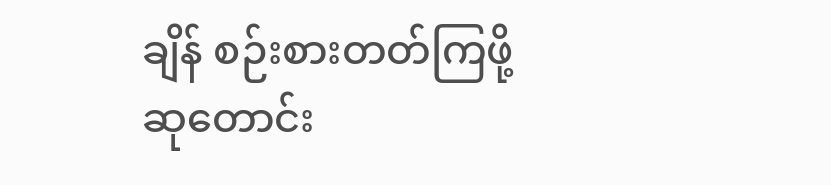ချိန် စဉ်းစားတတ်ကြဖို့ ဆုတောင်း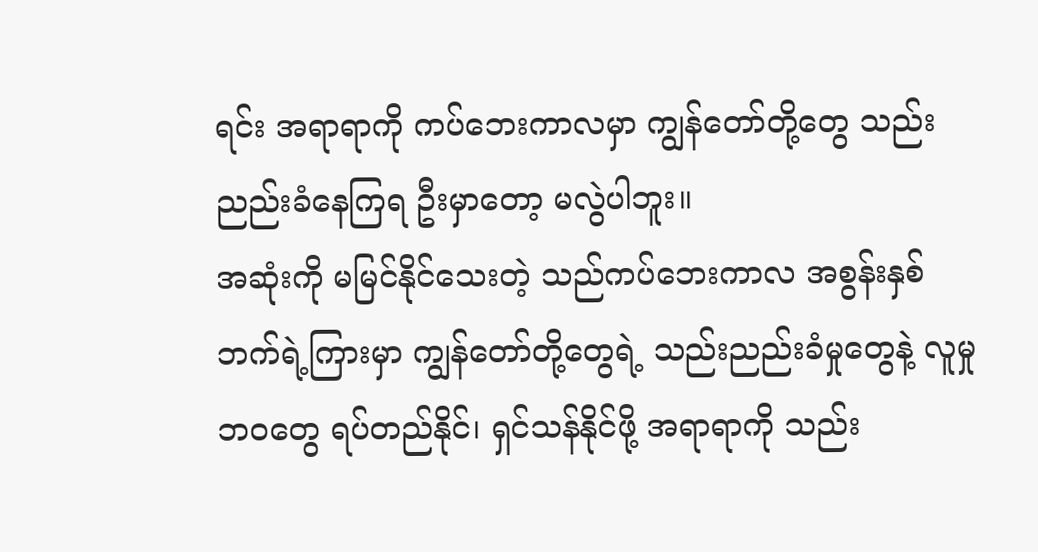ရင်း အရာရာကို ကပ်ဘေးကာလမှာ ကျွန်တော်တို့တွေ သည်းညည်းခံနေကြရ ဦးမှာတော့ မလွဲပါဘူး။
အဆုံးကို မမြင်နိုင်သေးတဲ့ သည်ကပ်ဘေးကာလ အစွန်းနှစ်ဘက်ရဲ့ကြားမှာ ကျွန်တော်တို့တွေရဲ့ သည်းညည်းခံမှုတွေနဲ့ လူမှု ဘဝတွေ ရပ်တည်နိုင်၊ ရှင်သန်နိုင်ဖို့ အရာရာကို သည်း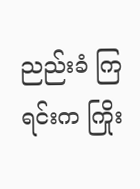ညည်းခံ ကြရင်းက ကြိုး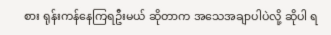စား ရုန်းကန်နေကြရဦးမယ် ဆိုတာက အသေအချာပါပဲလို့ ဆိုပါ ရ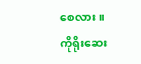စေလား။
ကိုရိုးဆေး